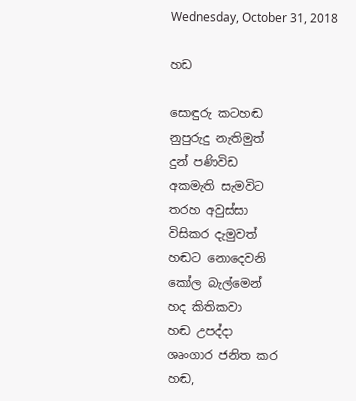Wednesday, October 31, 2018

හඩ

සොඳුරු කටහඬ
නුපුරුදු නැතිමුත්
දුන් පණිවිඩ
අකමැති සැමවිට
තරහ අවුස්සා
විසිකර දැමුවත්
හඬට නොදෙවනි
කෝල බැල්මෙන්
හද කිතිකවා
හඬ උපද්දා
ශෘංගාර ජනිත කර
හඬ,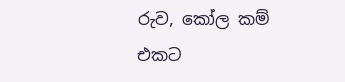රුව, කෝල කම්
එකට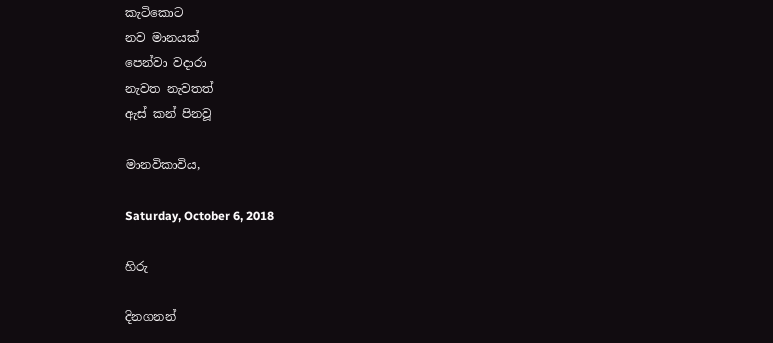කැටිකොට
නව මානයක්
පෙන්වා වදාරා
නැවත නැවතත්
ඇස් කන් පිනවූ

මානවිකාවිය,

Saturday, October 6, 2018

හිරු

දිනගනන්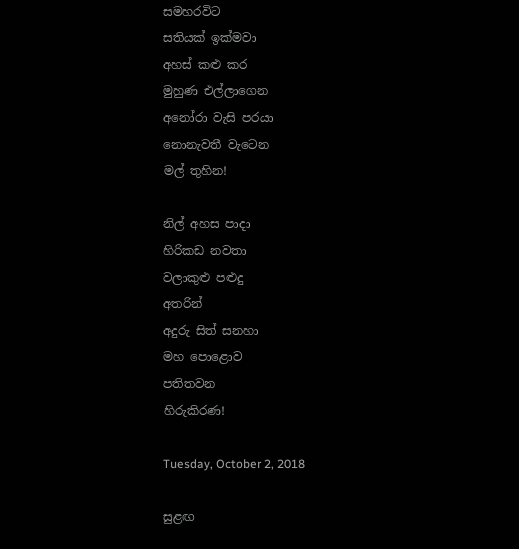සමහරවිට
සතියක් ඉක්මවා
අහස් කළු කර
මුහුණ එල්ලාගෙන
අනෝරා වැසි පරයා
නොනැවතී වැටෙන
මල් තුහින!

නිල් අහස පාදා
හිරිකඩ නවතා
වලාකුළු පළුදු
අතරින්
අදුරු සිත් සනහා
මහ පොළොව
පතිතවන
හිරුකිරණ!

Tuesday, October 2, 2018

සුළඟ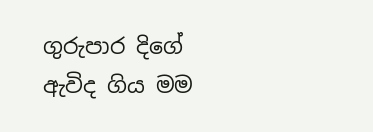ගුරුපාර දිගේ ඇවිද ගිය මම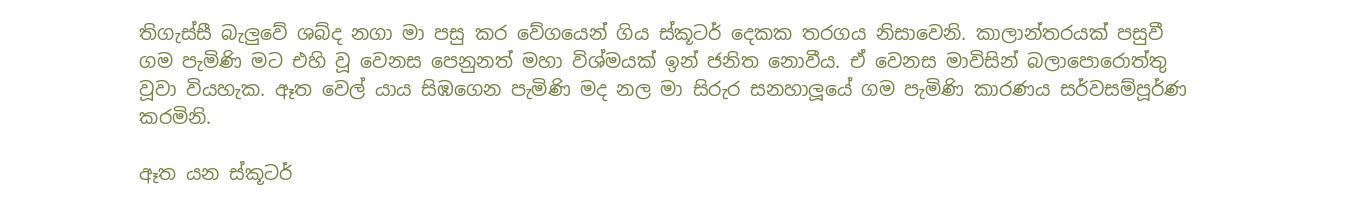තිගැස්සී බැලුවේ ශබ්ද නගා මා පසු කර වේගයෙන් ගිය ස්කූටර් දෙකක තරගය නිසාවෙනි. කාලාන්තරයක් පසුවී ගම පැමිණි මට එහි වූ වෙනස පෙනුනත් මහා විශ්මයක් ඉන් ජනිත නොවීය. ඒ වෙනස මාවිසින් බලාපොරොත්තු වූවා වියහැක. ඈත වෙල්‍ යාය සිඹගෙන පැමිණි මද නල මා සිරුර සනහාලූයේ ගම පැමිණි කාරණය සර්වසම්පූර්ණ කරමිනි.

ඈත යන ස්කූටර්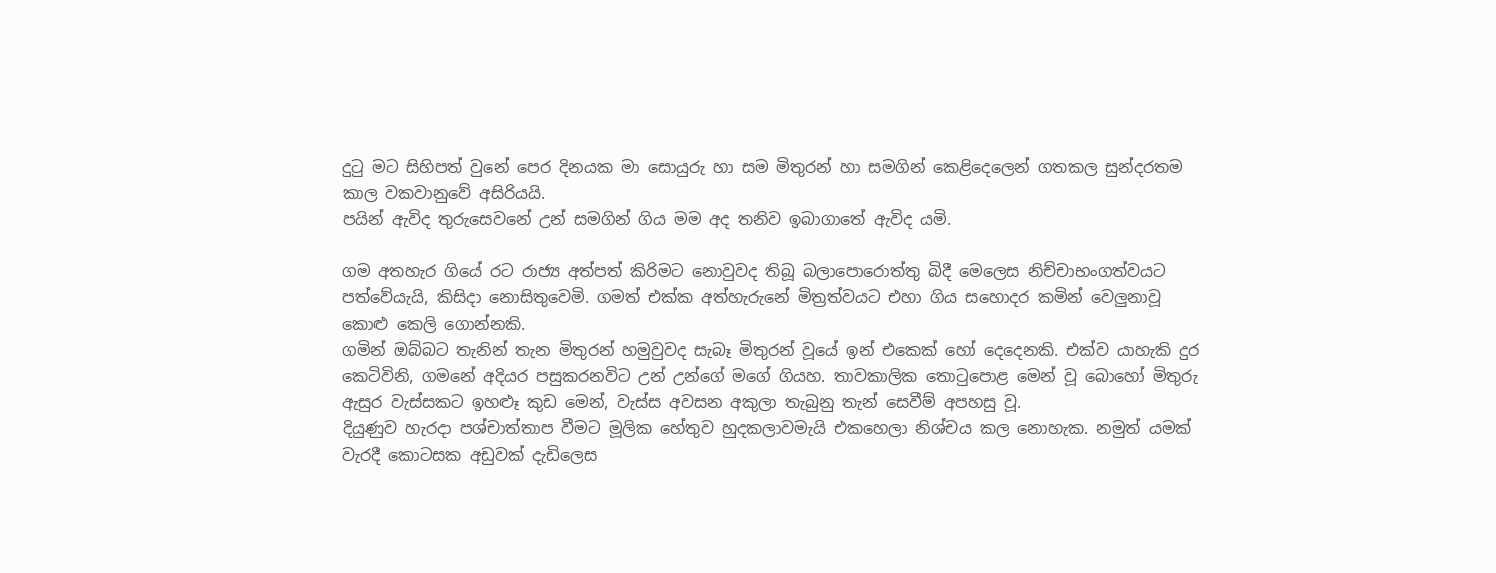දුටු මට සිහිපත් වුනේ පෙර දිනයක මා සොයුරු හා සම මිතුරන් හා සමගින් කෙළිදෙලෙන් ගතකල සුන්දරතම කාල වකවානුවේ අසිරියයි.
පයින් ඇවිද තුරුසෙවනේ උන් සමගින් ගිය මම අද තනිව ඉබාගාතේ ඇවිද යමි.

ගම අතහැර ගියේ රට රාජ්‍ය අත්පත් කිරිමට නොවුවද තිබූ බලාපොරොත්තු බිදී මෙලෙස නිච්චාභංගත්වයට පත්වේයැයි, කිසිදා නොසිතුවෙමි. ගමත් එක්ක අත්හැරුනේ මිත්‍රත්වයට එහා ගිය සහොදර කමින් වෙලුනාවූ කොළු කෙලි ගොන්නකි.
ගමින් ඔබ්බට තැනින් තැන මිතුරන් හමුවුවද සැබෑ මිතුරන් වූයේ ඉන් එකෙක් හෝ දෙදෙනකි. එක්ව යාහැකි දුර කෙටිවිනි, ගමනේ අදියර පසුකරනවිට උන් උන්ගේ මගේ ගියහ. තාවකාලික තොටුපොළ මෙන් වූ බොහෝ මිතුරු ඇසුර වැස්සකට ඉහළූ කුඩ මෙන්, වැස්ස අවසන අකුලා තැබුනු තැන් සෙවීම් අපහසු වූ.
දියුණුව හැරදා පශ්චාත්තාප වීමට මූලික හේතුව හුදකලාවමැයි එකහෙලා නිශ්චය කල නොහැක. නමුත් යමක් වැරදී කොටසක අඩුවක් දැඩිලෙස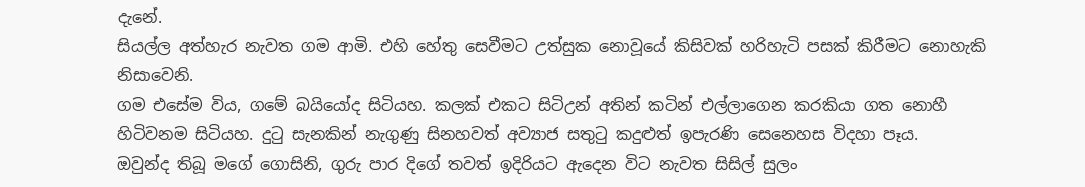දැනේ.
සියල්ල අත්හැර නැවත ගම ආමි. එහි හේතු සෙවීමට උත්සුක නොවූයේ කිසිවක් හරිහැටි පසක් කිරීමට නොහැකි නිසාවෙනි.
ගම එසේම විය, ගමේ බයියෝද සිටියහ. කලක් එකට සිටිඋන් අතින් කටින් එල්ලාගෙන කරකියා ගත නොහී හිටිවනම සිටියහ. දුටු සැනකින් නැගුණු සිනහවත් අව්‍යාජ සතුටු කදුළුත් ඉපැරණි සෙනෙහස විදහා පෑය.
ඔවුන්ද තිබූ මගේ ගොසිනි, ගුරු පාර දිගේ තවත් ඉදිරියට ඇදෙන විට නැවත සිසිල් සුලං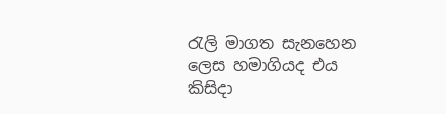රැලි මාගත සැනහෙන ලෙස හමාගියද එය කිසිදා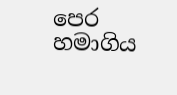පෙර හමාගිය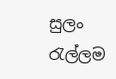සුලං රැල්ලම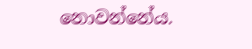නොවන්නේය.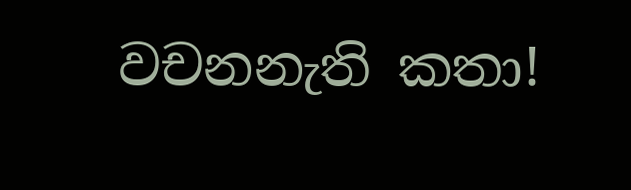වචනනැති කතා!